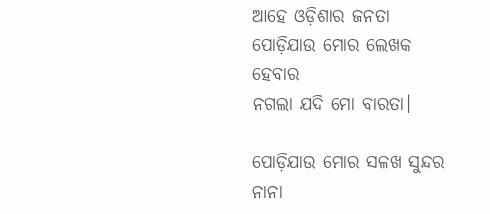ଆହେ ଓଡ଼ିଶାର ଜନତା
ପୋଡ଼ିଯାଉ ମୋର ଲେଖକ ହେବାର
ନଗଲା ଯଦି ମୋ ବାରତା।

ପୋଡ଼ିଯାଉ ମୋର ସଳଖ ସୁନ୍ଦର
ନାନା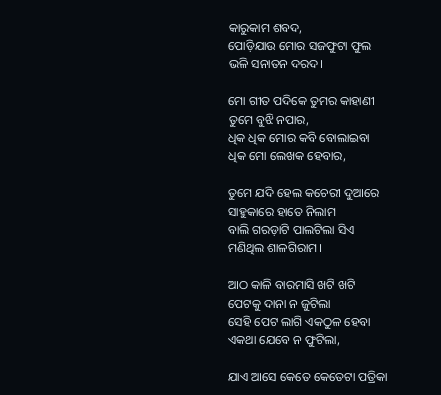କାରୁକାମ ଶବଦ,
ପୋଡ଼ିଯାଉ ମୋର ସଜଫୁଟା ଫୁଲ
ଭଳି ସନାତନ ଦରଦ।

ମୋ ଗୀତ ପଦିକେ ତୁମର କାହାଣୀ
ତୁମେ ବୁଝି ନପାର,
ଧିକ ଧିକ ମୋର କବି ବୋଲାଇବା
ଧିକ ମୋ ଲେଖକ ହେବାର,

ତୁମେ ଯଦି ହେଲ କଚେରୀ ଦୁଆରେ
ସାହୁକାରେ ହାତେ ନିଲାମ
ବାଲି ଗରଡ଼ାଟି ପାଲଟିଲା ସିଏ
ମଣିଥିଲ ଶାଳଗିରାମ।

ଆଠ କାଳି ବାରମାସି ଖଟି ଖଟି
ପେଟକୁ ଦାନା ନ ଜୁଟିଲା
ସେହି ପେଟ ଲାଗି ଏକଠୁଳ ହେବା
ଏକଥା ଯେବେ ନ ଫୁଟିଲା,

ଯାଏ ଆସେ କେତେ କେତେଟା ପତ୍ରିକା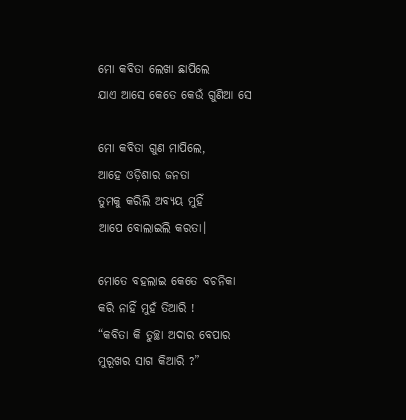ମୋ କବିତା ଲେଖା ଛାପିଲେ
ଯାଏ ଆସେ କେତେ କେଉଁ ଗୁଣିଆ ସେ

ମୋ କବିତା ଗୁଣ ମାପିଲେ,
ଆହେ ଓଡ଼ିଶାର ଜନତା
ତୁମକୁ କରିଲି ଅବ୍ୟୟ ମୁହିଁ
ଆପେ ବୋଲାଇଲି କରତା।

ମୋତେ ବହଲାଇ କେତେ ବଚନିକା
କରି ନାହିଁ ମୁହଁ ତିଆରି !
“କବିତା କି ତୁଚ୍ଛା ଅଦାର ବେପାର
ମୁରୂଖର ସାଗ କିଆରି ?”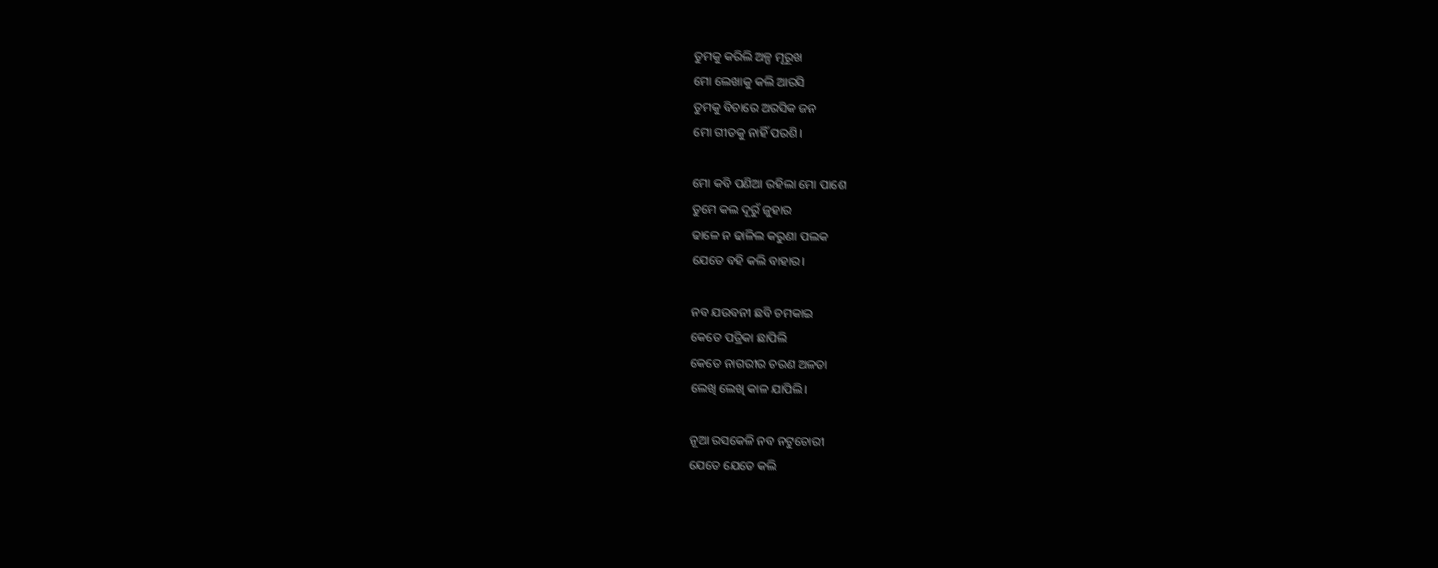ତୁମକୁ କରିଲି ଅଳ୍ପ ମୂରୂଖ
ମୋ ଲେଖାକୁ କଲି ଆରସି
ତୁମକୁ ବିଚାରେ ଅରସିକ ଜନ
ମୋ ଗୀତକୁ ନାହିଁ ପରଶି।

ମୋ କବି ପଣିଆ ରହିଲା ମୋ ପାଶେ
ତୁମେ କଲ ଦୂରୁଁ ଜୁହାର
ଢାଳେ ନ ଢାଳିଲ କରୁଣା ପଲକ
ଯେତେ ବହି କଲି ବାହାର।

ନବ ଯଉବନୀ ଛବି ଚମକାଇ
କେତେ ପତ୍ରିକା ଛାପିଲି
କେତେ ନାଗରୀର ଚରଣ ଅଳତା
ଲେଖି ଲେଖି କାଳ ଯାପିଲି।

ନୂଆ ରସକେଳି ନବ ନଟୁଚୋରୀ
ଯେତେ ଯେତେ କଲି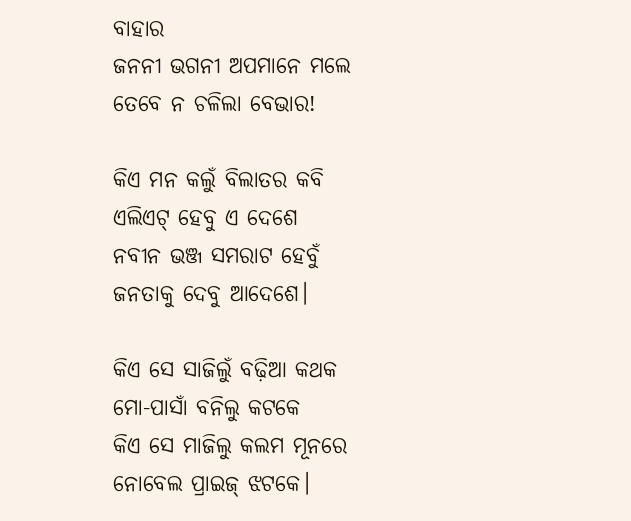ବାହାର
ଜନନୀ ଭଗନୀ ଅପମାନେ ମଲେ
ତେବେ ନ ଚଳିଲା ବେଭାର!

କିଏ ମନ କଲୁଁ ବିଲାତର କବି
ଏଲିଏଟ୍‌ ହେବୁ ଏ ଦେଶେ
ନବୀନ ଭଞ୍ଜ ସମରାଟ ହେବୁଁ
ଜନତାକୁ ଦେବୁ ଆଦେଶେ।

କିଏ ସେ ସାଜିଲୁଁ ବଢ଼ିଆ କଥକ
ମୋ-ପାସାଁ ବନିଲୁ କଟକେ
କିଏ ସେ ମାଜିଲୁ କଲମ ମୂନରେ
ନୋବେଲ ପ୍ରାଇଜ୍‌ ଝଟକେ।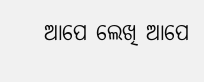ଆପେ ଲେଖି ଆପେ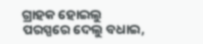ଗ୍ରାହକ ହୋଇଲୁ
ପରସ୍ପରେ ଦେଲୁ ବଧାଇ,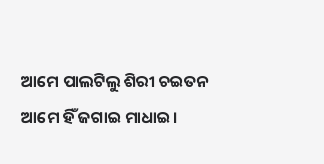ଆମେ ପାଲଟିଲୁ ଶିରୀ ଚଇତନ
ଆମେ ହିଁ ଜଗାଇ ମାଧାଇ।